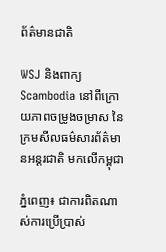ព័ត៌មានជាតិ

WSJ និងពាក្យ Scambodia នៅពីក្រោយភាពចម្រូងចម្រាស នៃក្រមសីលធម៌សារព័ត៌មានអន្តរជាតិ មកលើកម្ពុជា

ភ្នំពេញ៖ ជាការពិតណាស់ការប្រើប្រាស់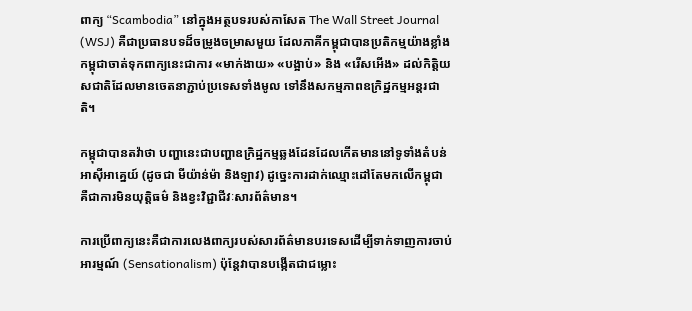ពាក្យ “Scambodia” នៅក្នុងអត្ថបទរបស់កាសែត The Wall Street Journal (WSJ) គឺជាប្រធានបទដ៏ចម្រូងចម្រាសមួយ ដែលភាគីកម្ពុជាបានប្រតិកម្មយ៉ាងខ្លាំង កម្ពុជាចាត់ទុកពាក្យនេះជាការ «មាក់ងាយ» «បង្អាប់» និង «រើសអើង» ដល់កិត្តិយសជាតិដែលមានចេតនាភ្ជាប់ប្រទេសទាំងមូល ទៅនឹងសកម្មភាពឧក្រិដ្ឋកម្មអន្តរជាតិ។

កម្ពុជាបានតវ៉ាថា បញ្ហានេះជាបញ្ហាឧក្រិដ្ឋកម្មឆ្លងដែនដែលកើតមាននៅទូទាំងតំបន់អាស៊ីអាគ្នេយ៍ (ដូចជា មីយ៉ាន់ម៉ា និងឡាវ) ដូច្នេះការដាក់ឈ្មោះដៅតែមកលើកម្ពុជា គឺជាការមិនយុត្តិធម៌ និងខ្វះវិជ្ជាជីវៈសារព័ត៌មាន។

ការប្រើពាក្យនេះគឺជាការលេងពាក្យរបស់សារព័ត៌មានបរទេសដើម្បីទាក់ទាញការចាប់អារម្មណ៍ (Sensationalism) ប៉ុន្តែវាបានបង្កើតជាជម្លោះ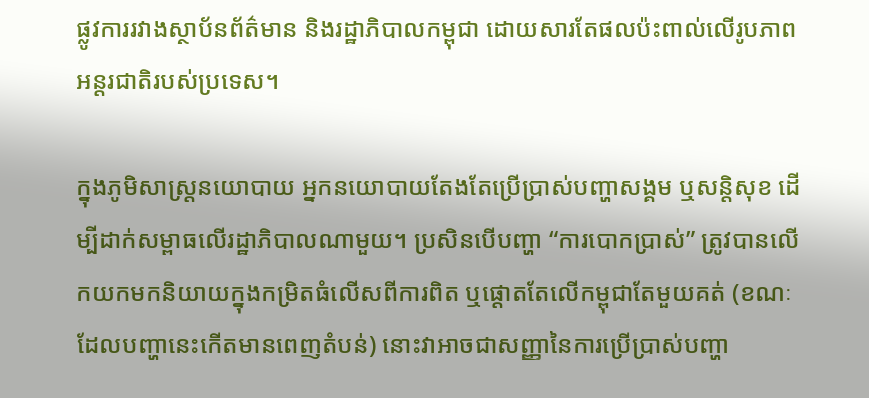ផ្លូវការរវាងស្ថាប័នព័ត៌មាន និងរដ្ឋាភិបាលកម្ពុជា ដោយសារតែផលប៉ះពាល់លើរូបភាពអន្តរជាតិរបស់ប្រទេស។

ក្នុងភូមិសាស្ត្រនយោបាយ អ្នកនយោបាយតែងតែប្រើប្រាស់បញ្ហាសង្គម ឬសន្តិសុខ ដើម្បីដាក់សម្ពាធលើរដ្ឋាភិបាលណាមួយ។ ប្រសិនបើបញ្ហា “ការបោកប្រាស់” ត្រូវបានលើកយកមកនិយាយក្នុងកម្រិតធំលើសពីការពិត ឬផ្តោតតែលើកម្ពុជាតែមួយគត់ (ខណៈដែលបញ្ហានេះកើតមានពេញតំបន់) នោះវាអាចជាសញ្ញានៃការប្រើប្រាស់បញ្ហា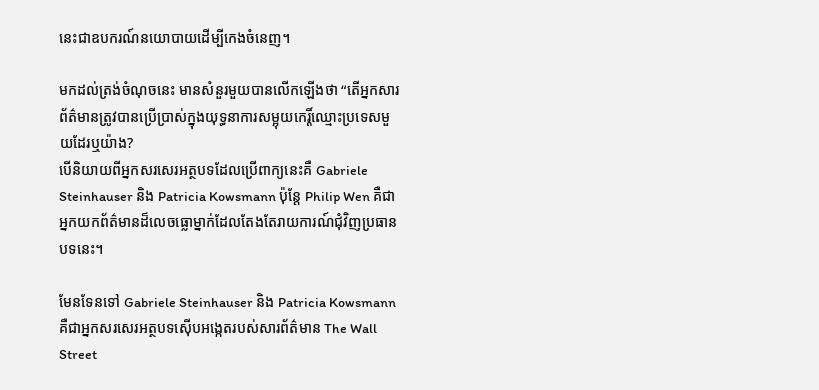នេះជាឧបករណ៍នយោបាយដើម្បីកេងចំនេញ។

មកដល់ត្រង់ចំណុចនេះ មានសំនួរមួយបានលើកឡើងថា “តើអ្នកសារព័ត៌មានត្រូវបានប្រើប្រាស់ក្នុងយុទ្ធនាការសម្អុយកេរ្តិ៍ឈ្មោះប្រទេសមួយដែរឬយ៉ាង?
បើនិយាយពីអ្នកសរសេរអត្ថបទដែលប្រើពាក្យនេះគឺ Gabriele Steinhauser និង Patricia Kowsmann ប៉ុន្តែ Philip Wen គឺជាអ្នកយកព័ត៌មានដ៏លេចធ្លោម្នាក់ដែលតែងតែរាយការណ៍ជុំវិញប្រធានបទនេះ។

មែនទែនទៅ Gabriele Steinhauser និង Patricia Kowsmann គឺជាអ្នកសរសេរអត្ថបទស៊ើបអង្កេតរបស់សារព័ត៌មាន The Wall Street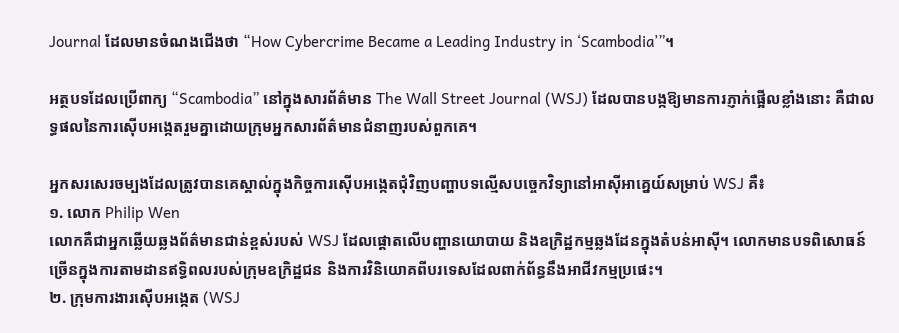Journal ដែលមានចំណងជើងថា “How Cybercrime Became a Leading Industry in ‘Scambodia’”។

អត្ថបទដែលប្រើពាក្យ “Scambodia” នៅក្នុងសារព័ត៌មាន The Wall Street Journal (WSJ) ដែលបានបង្កឱ្យមានការភ្ញាក់ផ្អើលខ្លាំងនោះ គឺជាលទ្ធផលនៃការស៊ើបអង្កេតរួមគ្នាដោយក្រុមអ្នកសារព័ត៌មានជំនាញរបស់ពួកគេ។

អ្នកសរសេរចម្បងដែលត្រូវបានគេស្គាល់ក្នុងកិច្ចការស៊ើបអង្កេតជុំវិញបញ្ហាបទល្មើសបច្ចេកវិទ្យានៅអាស៊ីអាគ្នេយ៍សម្រាប់ WSJ គឺ៖
១. លោក Philip Wen
លោកគឺជាអ្នកឆ្លើយឆ្លងព័ត៌មានជាន់ខ្ពស់របស់ WSJ ដែលផ្តោតលើបញ្ហានយោបាយ និងឧក្រិដ្ឋកម្មឆ្លងដែនក្នុងតំបន់អាស៊ី។ លោកមានបទពិសោធន៍ច្រើនក្នុងការតាមដានឥទ្ធិពលរបស់ក្រុមឧក្រិដ្ឋជន និងការវិនិយោគពីបរទេសដែលពាក់ព័ន្ធនឹងអាជីវកម្មប្រផេះ។
២. ក្រុមការងារស៊ើបអង្កេត (WSJ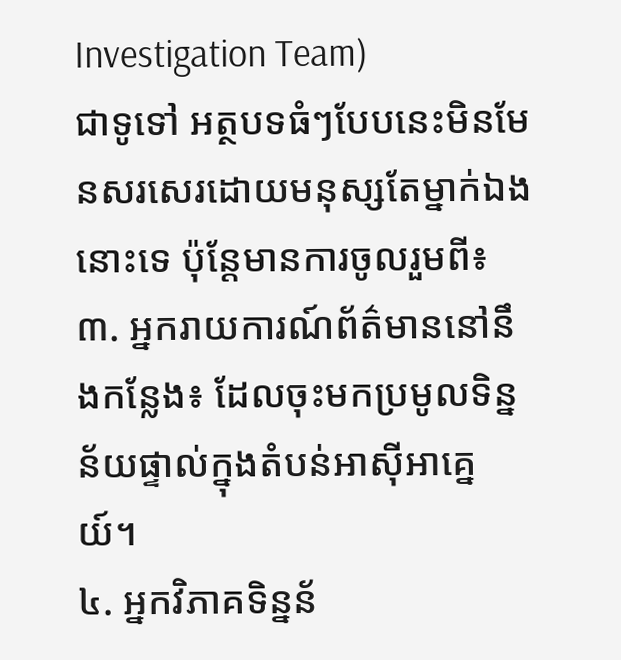Investigation Team)
ជាទូទៅ អត្ថបទធំៗបែបនេះមិនមែនសរសេរដោយមនុស្សតែម្នាក់ឯងនោះទេ ប៉ុន្តែមានការចូលរួមពី៖
៣. អ្នករាយការណ៍ព័ត៌មាននៅនឹងកន្លែង៖ ដែលចុះមកប្រមូលទិន្នន័យផ្ទាល់ក្នុងតំបន់អាស៊ីអាគ្នេយ៍។
៤. អ្នកវិភាគទិន្នន័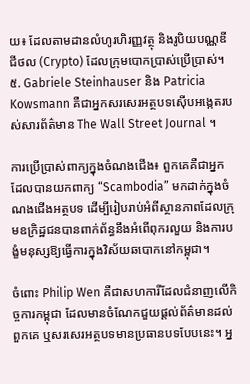យ៖ ដែលតាមដានលំហូរហិរញ្ញវត្ថុ និងរូបិយបណ្ណឌីជីថល (Crypto) ដែលក្រុមបោកប្រាស់ប្រើប្រាស់។
៥. Gabriele Steinhauser និង Patricia Kowsmann គឺជាអ្នកសរសេរអត្ថបទស៊ើបអង្កេតរបស់សារព័ត៌មាន The Wall Street Journal ។

ការប្រើប្រាស់ពាក្យក្នុងចំណងជើង៖ ពួកគេគឺជាអ្នកដែលបានយកពាក្យ “Scambodia” មកដាក់ក្នុងចំណងជើងអត្ថបទ ដើម្បីរៀបរាប់អំពីស្ថានភាពដែលក្រុមឧក្រិដ្ឋជនបានពាក់ព័ន្ធនឹងអំពើពុករលួយ និងការបង្ខំមនុស្សឱ្យធ្វើការក្នុងវិស័យឆបោកនៅកម្ពុជា។

ចំពោះ Philip Wen គឺជាសហការីដែលជំនាញលើកិច្ចការកម្ពុជា ដែលមានចំណែកជួយផ្ដល់ព័ត៌មានដល់ពួកគេ ឬសរសេរអត្ថបទមានប្រធានបទបែបនេះ។ អ្ន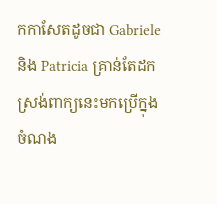កកាសែតដូចជា Gabriele និង Patricia គ្រាន់តែដកស្រង់ពាក្យនេះមកប្រើក្នុងចំណង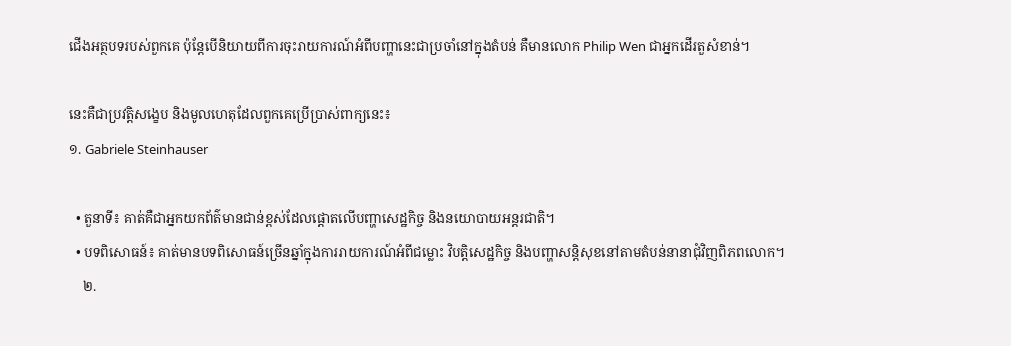ជើងអត្ថបទរបស់ពួកគេ ប៉ុន្តែបើនិយាយពីការចុះរាយការណ៍អំពីបញ្ហានេះជាប្រចាំនៅក្នុងតំបន់ គឺមានលោក Philip Wen ជាអ្នកដើរតួសំខាន់។

នេះគឺជាប្រវត្តិសង្ខេប និងមូលហេតុដែលពួកគេប្រើប្រាស់ពាក្យនេះ៖
១. Gabriele Steinhauser

  • តួនាទី៖ គាត់គឺជាអ្នកយកព័ត៌មានជាន់ខ្ពស់ដែលផ្តោតលើបញ្ហាសេដ្ឋកិច្ច និងនយោបាយអន្តរជាតិ។
  • បទពិសោធន៍៖ គាត់មានបទពិសោធន៍ច្រើនឆ្នាំក្នុងការរាយការណ៍អំពីជម្លោះ វិបត្តិសេដ្ឋកិច្ច និងបញ្ហាសន្តិសុខនៅតាមតំបន់នានាជុំវិញពិភពលោក។
    ២.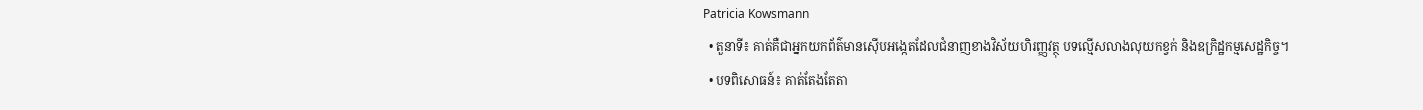Patricia Kowsmann
  • តួនាទី៖ គាត់គឺជាអ្នកយកព័ត៌មានស៊ើបអង្កេតដែលជំនាញខាងវិស័យហិរញ្ញវត្ថុ បទល្មើសលាងលុយកខ្វក់ និងឧក្រិដ្ឋកម្មសេដ្ឋកិច្ច។
  • បទពិសោធន៍៖ គាត់តែងតែតា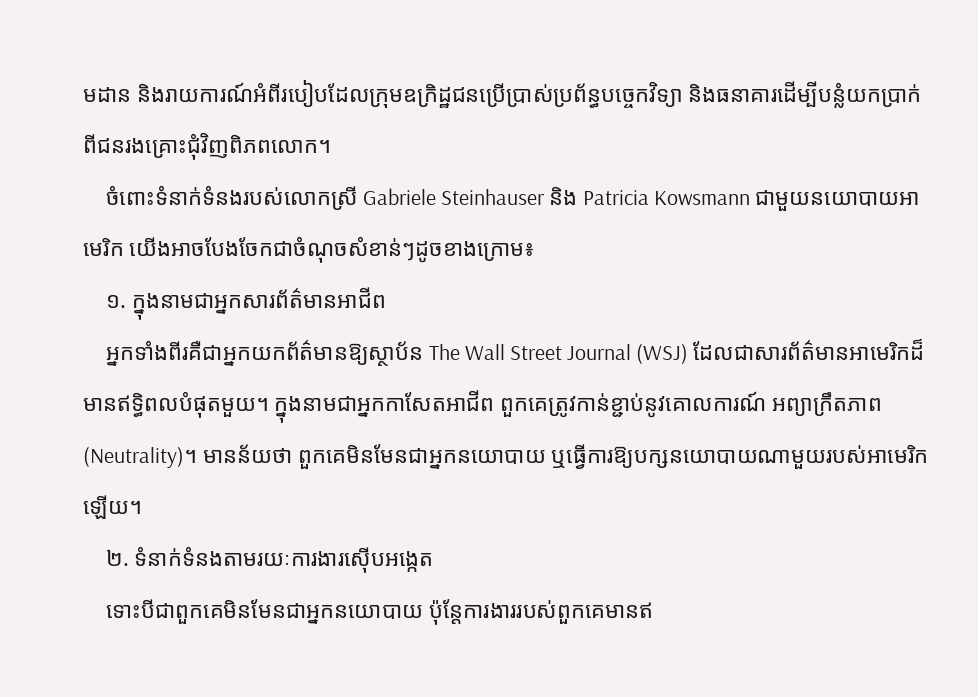មដាន និងរាយការណ៍អំពីរបៀបដែលក្រុមឧក្រិដ្ឋជនប្រើប្រាស់ប្រព័ន្ធបច្ចេកវិទ្យា និងធនាគារដើម្បីបន្លំយកប្រាក់ពីជនរងគ្រោះជុំវិញពិភពលោក។
    ចំពោះទំនាក់ទំនងរបស់លោកស្រី Gabriele Steinhauser និង Patricia Kowsmann ជាមួយនយោបាយអាមេរិក យើងអាចបែងចែកជាចំណុចសំខាន់ៗដូចខាងក្រោម៖
    ១. ក្នុងនាមជាអ្នកសារព័ត៌មានអាជីព
    អ្នកទាំងពីរគឺជាអ្នកយកព័ត៌មានឱ្យស្ថាប័ន The Wall Street Journal (WSJ) ដែលជាសារព័ត៌មានអាមេរិកដ៏មានឥទ្ធិពលបំផុតមួយ។ ក្នុងនាមជាអ្នកកាសែតអាជីព ពួកគេត្រូវកាន់ខ្ជាប់នូវគោលការណ៍ អព្យាក្រឹតភាព (Neutrality)។ មានន័យថា ពួកគេមិនមែនជាអ្នកនយោបាយ ឬធ្វើការឱ្យបក្សនយោបាយណាមួយរបស់អាមេរិកឡើយ។
    ២. ទំនាក់ទំនងតាមរយៈការងារស៊ើបអង្កេត
    ទោះបីជាពួកគេមិនមែនជាអ្នកនយោបាយ ប៉ុន្តែការងាររបស់ពួកគេមានឥ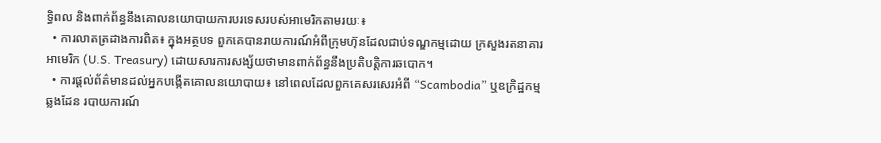ទ្ធិពល និងពាក់ព័ន្ធនឹងគោលនយោបាយការបរទេសរបស់អាមេរិកតាមរយៈ៖
  • ការលាតត្រដាងការពិត៖ ក្នុងអត្ថបទ ពួកគេបានរាយការណ៍អំពីក្រុមហ៊ុនដែលជាប់ទណ្ឌកម្មដោយ ក្រសួងរតនាគារអាមេរិក (U.S. Treasury) ដោយសារការសង្ស័យថាមានពាក់ព័ន្ធនឹងប្រតិបត្តិការឆបោក។
  • ការផ្ដល់ព័ត៌មានដល់អ្នកបង្កើតគោលនយោបាយ៖ នៅពេលដែលពួកគេសរសេរអំពី “Scambodia” ឬឧក្រិដ្ឋកម្មឆ្លងដែន របាយការណ៍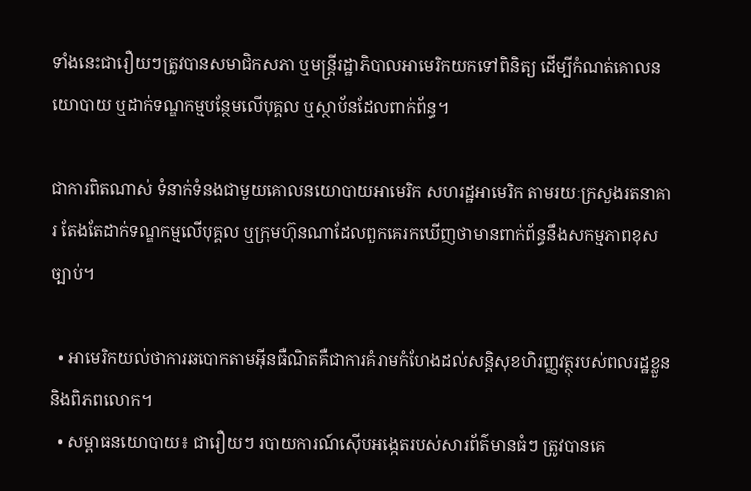ទាំងនេះជារឿយៗត្រូវបានសមាជិកសភា ឬមន្ត្រីរដ្ឋាភិបាលអាមេរិកយកទៅពិនិត្យ ដើម្បីកំណត់គោលនយោបាយ ឬដាក់ទណ្ឌកម្មបន្ថែមលើបុគ្គល ឬស្ថាប័នដែលពាក់ព័ន្ធ។

ជាការពិតណាស់ ទំនាក់ទំនងជាមួយគោលនយោបាយអាមេរិក សហរដ្ឋអាមេរិក តាមរយៈក្រសួងរតនាគារ តែងតែដាក់ទណ្ឌកម្មលើបុគ្គល ឬក្រុមហ៊ុនណាដែលពួកគេរកឃើញថាមានពាក់ព័ន្ធនឹងសកម្មភាពខុសច្បាប់។

  • អាមេរិកយល់ថាការឆបោកតាមអ៊ីនធឺណិតគឺជាការគំរាមកំហែងដល់សន្តិសុខហិរញ្ញវត្ថុរបស់ពលរដ្ឋខ្លួន និងពិភពលោក។
  • សម្ពាធនយោបាយ៖ ជារឿយៗ របាយការណ៍ស៊ើបអង្កេតរបស់សារព័ត៌មានធំៗ ត្រូវបានគេ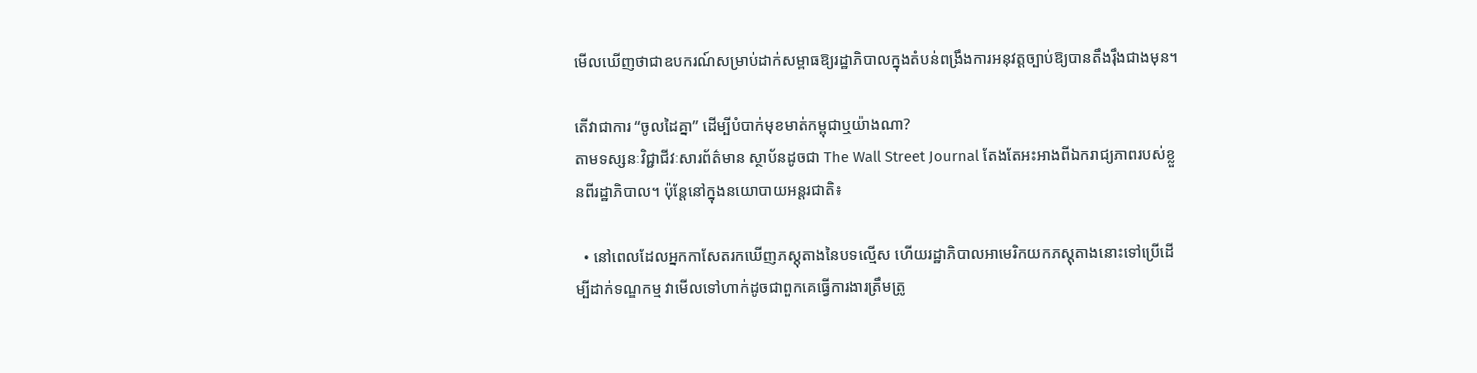មើលឃើញថាជាឧបករណ៍សម្រាប់ដាក់សម្ពាធឱ្យរដ្ឋាភិបាលក្នុងតំបន់ពង្រឹងការអនុវត្តច្បាប់ឱ្យបានតឹងរ៉ឹងជាងមុន។

តើវាជាការ “ចូលដៃគ្នា” ដើម្បីបំបាក់មុខមាត់កម្ពុជាឬយ៉ាងណា?
តាមទស្សនៈវិជ្ជាជីវៈសារព័ត៌មាន ស្ថាប័នដូចជា The Wall Street Journal តែងតែអះអាងពីឯករាជ្យភាពរបស់ខ្លួនពីរដ្ឋាភិបាល។ ប៉ុន្តែនៅក្នុងនយោបាយអន្តរជាតិ៖

  • នៅពេលដែលអ្នកកាសែតរកឃើញភស្តុតាងនៃបទល្មើស ហើយរដ្ឋាភិបាលអាមេរិកយកភស្តុតាងនោះទៅប្រើដើម្បីដាក់ទណ្ឌកម្ម វាមើលទៅហាក់ដូចជាពួកគេធ្វើការងារត្រឹមត្រូ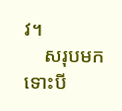វ។
    សរុបមក ទោះបី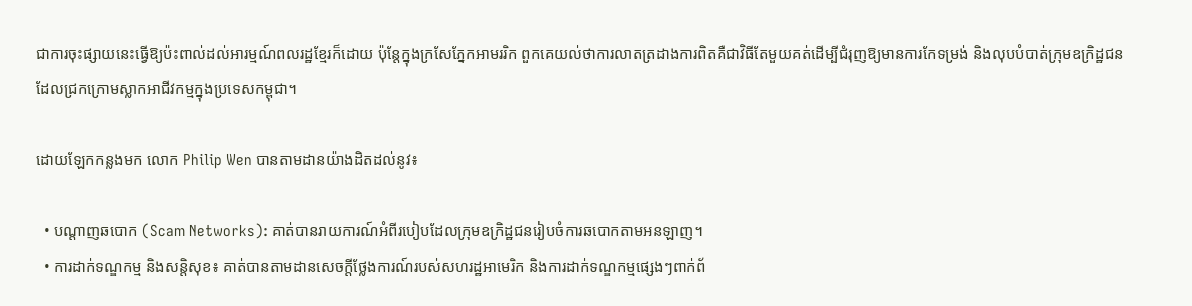ជាការចុះផ្សាយនេះធ្វើឱ្យប៉ះពាល់ដល់អារម្មណ៍ពលរដ្ឋខ្មែរក៏ដោយ ប៉ុន្តែក្នុងក្រសែភ្នែកអាមររិក ពួកគេយល់ថាការលាតត្រដាងការពិតគឺជាវិធីតែមួយគត់ដើម្បីជំរុញឱ្យមានការកែទម្រង់ និងលុបបំបាត់ក្រុមឧក្រិដ្ឋជនដែលជ្រកក្រោមស្លាកអាជីវកម្មក្នុងប្រទេសកម្ពុជា។

ដោយឡែកកន្លងមក លោក Philip Wen បានតាមដានយ៉ាងដិតដល់នូវ៖

  • បណ្ដាញឆបោក (Scam Networks): គាត់បានរាយការណ៍អំពីរបៀបដែលក្រុមឧក្រិដ្ឋជនរៀបចំការឆបោកតាមអនឡាញ។
  • ការដាក់ទណ្ឌកម្ម និងសន្តិសុខ៖ គាត់បានតាមដានសេចក្ដីថ្លែងការណ៍របស់សហរដ្ឋអាមេរិក និងការដាក់ទណ្ឌកម្មផ្សេងៗពាក់ព័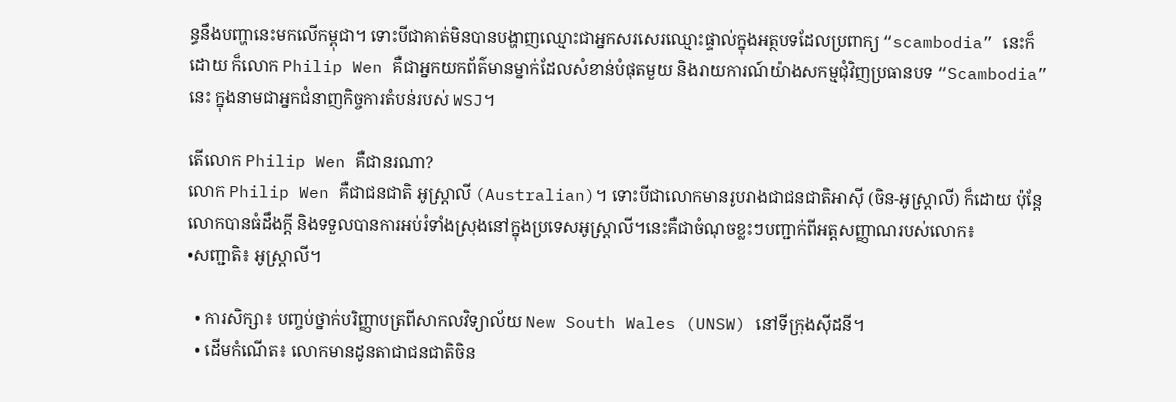ន្ធនឹងបញ្ហានេះមកលើកម្ពុជា។ ទោះបីជាគាត់មិនបានបង្ហាញឈ្មោះជាអ្នកសរសេរឈ្មោះផ្ទាល់ក្នុងអត្ថបទដែលប្រពាក្យ “scambodia” នេះក៏ដោយ ក៏លោក Philip Wen គឺជាអ្នកយកព័ត៌មានម្នាក់ដែលសំខាន់បំផុតមួយ និងរាយការណ៍យ៉ាងសកម្មជុំវិញប្រធានបទ “Scambodia” នេះ ក្នុងនាមជាអ្នកជំនាញកិច្ចការតំបន់របស់ WSJ។

តើលោក Philip Wen គឺជានរណា?
លោក Philip Wen គឺជាជនជាតិ អូស្ត្រាលី (Australian)។ ទោះបីជាលោកមានរូបរាងជាជនជាតិអាស៊ី (ចិន-អូស្ត្រាលី) ក៏ដោយ ប៉ុន្តែលោកបានធំដឹងក្តី និងទទួលបានការអប់រំទាំងស្រុងនៅក្នុងប្រទេសអូស្ត្រាលី។នេះគឺជាចំណុចខ្លះៗបញ្ជាក់ពីអត្តសញ្ញាណរបស់លោក៖
•សញ្ជាតិ៖ អូស្ត្រាលី។

  • ការសិក្សា៖ បញ្ចប់ថ្នាក់បរិញ្ញាបត្រពីសាកលវិទ្យាល័យ New South Wales (UNSW) នៅទីក្រុងស៊ីដនី។
  • ដើមកំណើត៖ លោកមានដូនតាជាជនជាតិចិន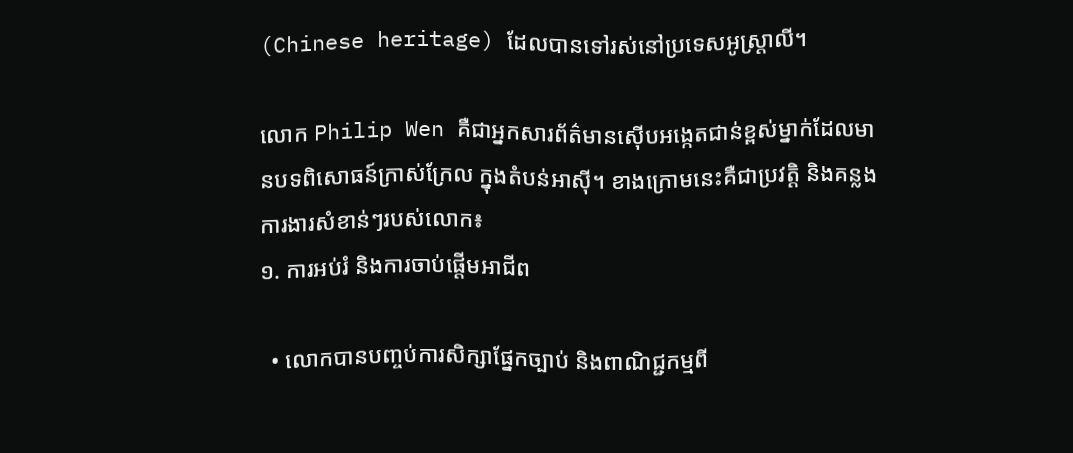(Chinese heritage) ដែលបានទៅរស់នៅប្រទេសអូស្ត្រាលី។

លោក Philip Wen គឺជាអ្នកសារព័ត៌មានស៊ើបអង្កេតជាន់ខ្ពស់ម្នាក់ដែលមានបទពិសោធន៍ក្រាស់ក្រែល ក្នុងតំបន់អាស៊ី។ ខាងក្រោមនេះគឺជាប្រវត្តិ និងគន្លងការងារសំខាន់ៗរបស់លោក៖
១. ការអប់រំ និងការចាប់ផ្តើមអាជីព

  • លោកបានបញ្ចប់ការសិក្សាផ្នែកច្បាប់ និងពាណិជ្ជកម្មពី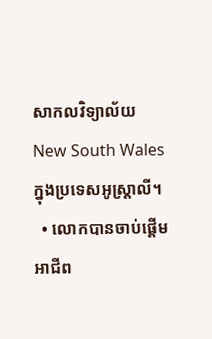សាកលវិទ្យាល័យ New South Wales ក្នុងប្រទេសអូស្ត្រាលី។
  • លោកបានចាប់ផ្តើមអាជីព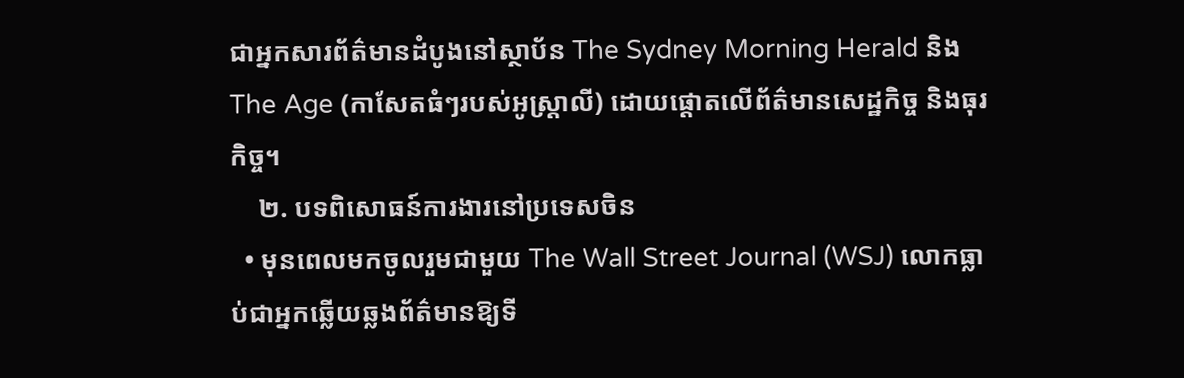ជាអ្នកសារព័ត៌មានដំបូងនៅស្ថាប័ន The Sydney Morning Herald និង The Age (កាសែតធំៗរបស់អូស្ត្រាលី) ដោយផ្តោតលើព័ត៌មានសេដ្ឋកិច្ច និងធុរកិច្ច។
    ២. បទពិសោធន៍ការងារនៅប្រទេសចិន
  • មុនពេលមកចូលរួមជាមួយ The Wall Street Journal (WSJ) លោកធ្លាប់ជាអ្នកឆ្លើយឆ្លងព័ត៌មានឱ្យទី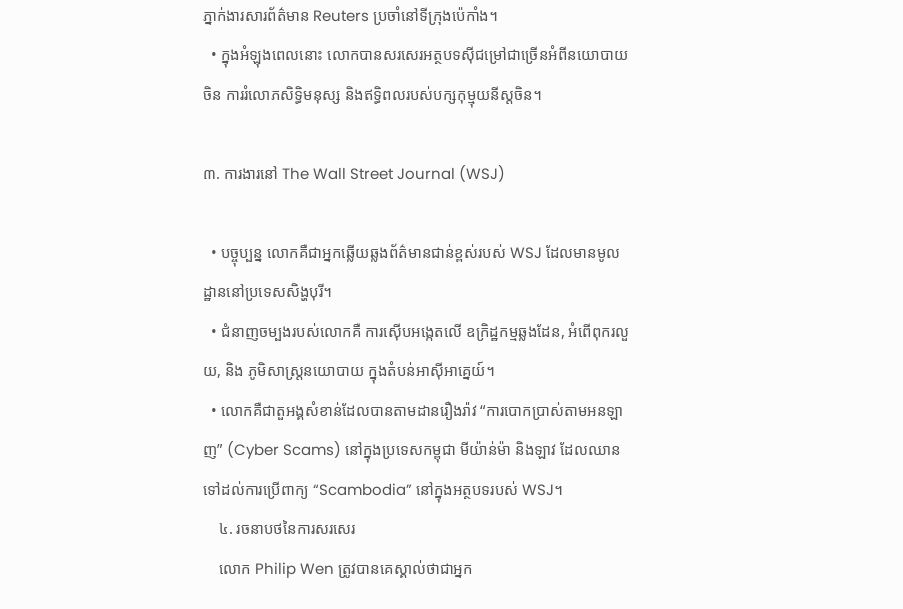ភ្នាក់ងារសារព័ត៌មាន Reuters ប្រចាំនៅទីក្រុងប៉េកាំង។
  • ក្នុងអំឡុងពេលនោះ លោកបានសរសេរអត្ថបទស៊ីជម្រៅជាច្រើនអំពីនយោបាយចិន ការរំលោភសិទ្ធិមនុស្ស និងឥទ្ធិពលរបស់បក្សកុម្មុយនីស្តចិន។

៣. ការងារនៅ The Wall Street Journal (WSJ)

  • បច្ចុប្បន្ន លោកគឺជាអ្នកឆ្លើយឆ្លងព័ត៌មានជាន់ខ្ពស់របស់ WSJ ដែលមានមូលដ្ឋាននៅប្រទេសសិង្ហបុរី។
  • ជំនាញចម្បងរបស់លោកគឺ ការស៊ើបអង្កេតលើ ឧក្រិដ្ឋកម្មឆ្លងដែន, អំពើពុករលួយ, និង ភូមិសាស្ត្រនយោបាយ ក្នុងតំបន់អាស៊ីអាគ្នេយ៍។
  • លោកគឺជាតួអង្គសំខាន់ដែលបានតាមដានរឿងរ៉ាវ “ការបោកប្រាស់តាមអនឡាញ” (Cyber Scams) នៅក្នុងប្រទេសកម្ពុជា មីយ៉ាន់ម៉ា និងឡាវ ដែលឈានទៅដល់ការប្រើពាក្យ “Scambodia” នៅក្នុងអត្ថបទរបស់ WSJ។
    ៤. រចនាបថនៃការសរសេរ
    លោក Philip Wen ត្រូវបានគេស្គាល់ថាជាអ្នក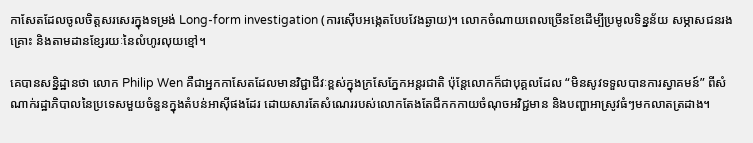កាសែតដែលចូលចិត្តសរសេរក្នុងទម្រង់ Long-form investigation (ការស៊ើបអង្កេតបែបវែងឆ្ងាយ)។ លោកចំណាយពេលច្រើនខែដើម្បីប្រមូលទិន្នន័យ សម្ភាសជនរងគ្រោះ និងតាមដានខ្សែរយៈនៃលំហូរលុយខ្មៅ។

គេបានសន្និដ្ឋានថា លោក Philip Wen គឺជាអ្នកកាសែតដែលមានវិជ្ជាជីវៈខ្ពស់ក្នុងក្រសែភ្នែកអន្តរជាតិ ប៉ុន្តែលោកក៏ជាបុគ្គលដែល “មិនសូវទទួលបានការស្វាគមន៍” ពីសំណាក់រដ្ឋាភិបាលនៃប្រទេសមួយចំនួនក្នុងតំបន់អាស៊ីផងដែរ ដោយសារតែសំណេររបស់លោកតែងតែជីកកកាយចំណុចអវិជ្ជមាន និងបញ្ហាអាស្រូវធំៗមកលាតត្រដាង។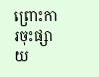ព្រោះការចុះផ្សាយ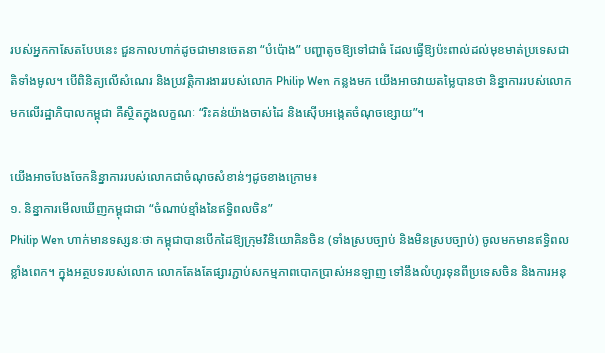របស់អ្នកកាសែតបែបនេះ ជួនកាលហាក់ដូចជាមានចេតនា “បំប៉ោង” បញ្ហាតូចឱ្យទៅជាធំ ដែលធ្វើឱ្យប៉ះពាល់ដល់មុខមាត់ប្រទេសជាតិទាំងមូល។ បើពិនិត្យលើសំណេរ និងប្រវត្តិការងាររបស់លោក Philip Wen កន្លងមក យើងអាចវាយតម្លៃបានថា និន្នាការរបស់លោកមកលើរដ្ឋាភិបាលកម្ពុជា គឺស្ថិតក្នុងលក្ខណៈ “រិះគន់យ៉ាងចាស់ដៃ និងស៊ើបអង្កេតចំណុចខ្សោយ”។

យើងអាចបែងចែកនិន្នាការរបស់លោកជាចំណុចសំខាន់ៗដូចខាងក្រោម៖
១. និន្នាការមើលឃើញកម្ពុជាជា “ចំណាប់ខ្មាំងនៃឥទ្ធិពលចិន”
Philip Wen ហាក់មានទស្សនៈថា កម្ពុជាបានបើកដៃឱ្យក្រុមវិនិយោគិនចិន (ទាំងស្របច្បាប់ និងមិនស្របច្បាប់) ចូលមកមានឥទ្ធិពលខ្លាំងពេក។ ក្នុងអត្ថបទរបស់លោក លោកតែងតែផ្សារភ្ជាប់សកម្មភាពបោកប្រាស់អនឡាញ ទៅនឹងលំហូរទុនពីប្រទេសចិន និងការអនុ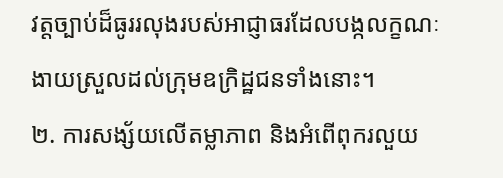វត្តច្បាប់ដ៏ធូររលុងរបស់អាជ្ញាធរដែលបង្កលក្ខណៈងាយស្រួលដល់ក្រុមឧក្រិដ្ឋជនទាំងនោះ។
២. ការសង្ស័យលើតម្លាភាព និងអំពើពុករលួយ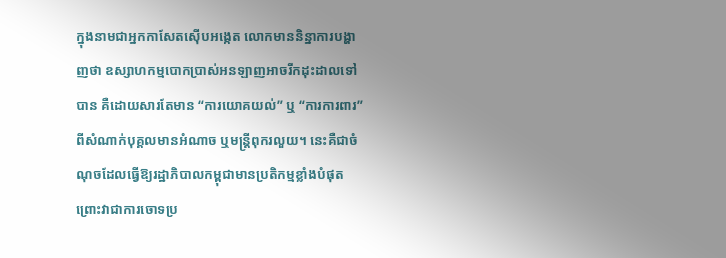ក្នុងនាមជាអ្នកកាសែតស៊ើបអង្កេត លោកមាននិន្នាការបង្ហាញថា ឧស្សាហកម្មបោកប្រាស់អនឡាញអាចរីកដុះដាលទៅបាន គឺដោយសារតែមាន “ការយោគយល់” ឬ “ការការពារ” ពីសំណាក់បុគ្គលមានអំណាច ឬមន្ត្រីពុករលួយ។ នេះគឺជាចំណុចដែលធ្វើឱ្យរដ្ឋាភិបាលកម្ពុជាមានប្រតិកម្មខ្លាំងបំផុត ព្រោះវាជាការចោទប្រ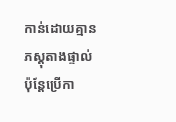កាន់ដោយគ្មានភស្តុតាងផ្ទាល់ ប៉ុន្តែប្រើកា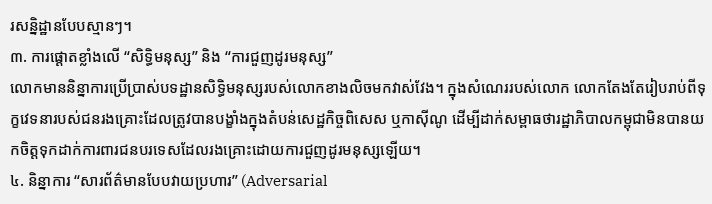រសន្និដ្ឋានបែបស្មានៗ។
៣. ការផ្ដោតខ្លាំងលើ “សិទ្ធិមនុស្ស” និង “ការជួញដូរមនុស្ស”
លោកមាននិន្នាការប្រើប្រាស់បទដ្ឋានសិទ្ធិមនុស្សរបស់លោកខាងលិចមកវាស់វែង។ ក្នុងសំណេររបស់លោក លោកតែងតែរៀបរាប់ពីទុក្ខវេទនារបស់ជនរងគ្រោះដែលត្រូវបានបង្ខាំងក្នុងតំបន់សេដ្ឋកិច្ចពិសេស ឬកាស៊ីណូ ដើម្បីដាក់សម្ពាធថារដ្ឋាភិបាលកម្ពុជាមិនបានយកចិត្តទុកដាក់ការពារជនបរទេសដែលរងគ្រោះដោយការជួញដូរមនុស្សឡើយ។
៤. និន្នាការ “សារព័ត៌មានបែបវាយប្រហារ” (Adversarial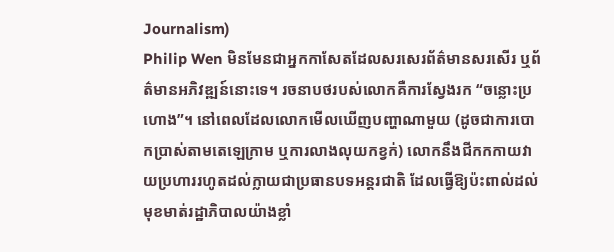Journalism)
Philip Wen មិនមែនជាអ្នកកាសែតដែលសរសេរព័ត៌មានសរសើរ ឬព័ត៌មានអភិវឌ្ឍន៍នោះទេ។ រចនាបថរបស់លោកគឺការស្វែងរក “ចន្លោះប្រហោង”។ នៅពេលដែលលោកមើលឃើញបញ្ហាណាមួយ (ដូចជាការបោកប្រាស់តាមតេឡេក្រាម ឬការលាងលុយកខ្វក់) លោកនឹងជីកកកាយវាយប្រហាររហូតដល់ក្លាយជាប្រធានបទអន្តរជាតិ ដែលធ្វើឱ្យប៉ះពាល់ដល់មុខមាត់រដ្ឋាភិបាលយ៉ាងខ្លាំ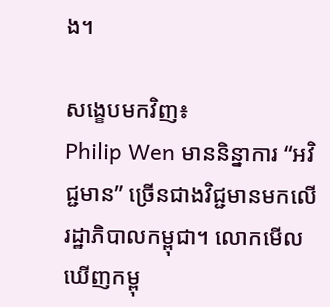ង។

សង្ខេបមកវិញ៖
Philip Wen មាននិន្នាការ “អវិជ្ជមាន” ច្រើនជាងវិជ្ជមានមកលើរដ្ឋាភិបាលកម្ពុជា។ លោកមើលឃើញកម្ពុ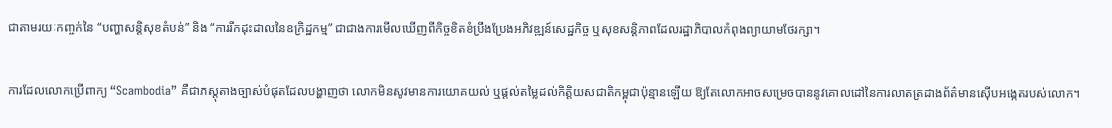ជាតាមរយៈកញ្ចក់នៃ “បញ្ហាសន្តិសុខតំបន់” និង “ការរីកដុះដាលនៃឧក្រិដ្ឋកម្ម” ជាជាងការមើលឃើញពីកិច្ចខិតខំប្រឹងប្រែងអភិវឌ្ឍន៍សេដ្ឋកិច្ច ឬសុខសន្តិភាពដែលរដ្ឋាភិបាលកំពុងព្យាយាមថែរក្សា។

ការដែលលោកប្រើពាក្យ “Scambodia” គឺជាភស្តុតាងច្បាស់បំផុតដែលបង្ហាញថា លោកមិនសូវមានការយោគយល់ ឬផ្តល់តម្លៃដល់កិត្តិយសជាតិកម្ពុជាប៉ុន្មានឡើយ ឱ្យតែលោកអាចសម្រេចបាននូវគោលដៅនៃការលាតត្រដាងព័ត៌មានស៊ើបអង្កេតរបស់លោក។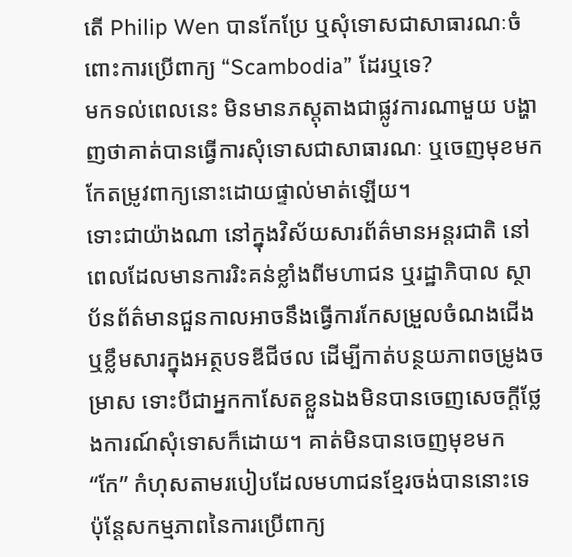តើ Philip Wen បានកែប្រែ ឬសុំទោសជាសាធារណៈចំពោះការប្រើពាក្យ “Scambodia” ដែរឬទេ?
មកទល់ពេលនេះ មិនមានភស្តុតាងជាផ្លូវការណាមួយ បង្ហាញថាគាត់បានធ្វើការសុំទោសជាសាធារណៈ ឬចេញមុខមកកែតម្រូវពាក្យនោះដោយផ្ទាល់មាត់ឡើយ។
ទោះជាយ៉ាងណា នៅក្នុងវិស័យសារព័ត៌មានអន្តរជាតិ នៅពេលដែលមានការរិះគន់ខ្លាំងពីមហាជន ឬរដ្ឋាភិបាល ស្ថាប័នព័ត៌មានជួនកាលអាចនឹងធ្វើការកែសម្រួលចំណងជើង ឬខ្លឹមសារក្នុងអត្ថបទឌីជីថល ដើម្បីកាត់បន្ថយភាពចម្រូងចម្រាស ទោះបីជាអ្នកកាសែតខ្លួនឯងមិនបានចេញសេចក្តីថ្លែងការណ៍សុំទោសក៏ដោយ។ គាត់មិនបានចេញមុខមក “កែ” កំហុសតាមរបៀបដែលមហាជនខ្មែរចង់បាននោះទេ ប៉ុន្តែសកម្មភាពនៃការប្រើពាក្យ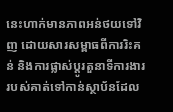នេះហាក់មានភាពអន់ថយទៅវិញ ដោយសារសម្ពាធពីការរិះគន់ និងការផ្លាស់ប្តូរតួនាទីការងាររបស់គាត់ទៅកាន់ស្ថាប័នដែល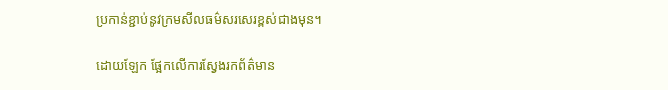ប្រកាន់ខ្ជាប់នូវក្រមសីលធម៌សរសេរខ្ពស់ជាងមុន។

ដោយឡែក ផ្អែកលើការស្វែងរកព័ត៌មាន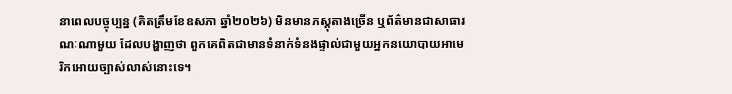នាពេលបច្ចុប្បន្ន (គិតត្រឹមខែឧសភា ឆ្នាំ២០២៦) មិនមានភស្តុតាងច្រើន ឬព័ត៌មានជាសាធារណៈណាមួយ ដែលបង្ហាញថា ពួកគេពិតជាមានទំនាក់ទំនងផ្ទាល់ជាមួយអ្នកនយោបាយអាមេរិកអោយច្បាស់លាស់នោះទេ។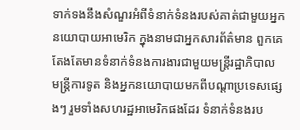ទាក់ទងនឹងសំណួរអំពីទំនាក់ទំនងរបស់គាត់ជាមួយអ្នកនយោបាយអាមេរិក ក្នុងនាមជាអ្នកសារព័ត៌មាន ពួកគេតែងតែមានទំនាក់ទំនងការងារជាមួយមន្ត្រីរដ្ឋាភិបាល មន្ត្រីការទូត និងអ្នកនយោបាយមកពីបណ្តាប្រទេសផ្សេងៗ រួមទាំងសហរដ្ឋអាមេរិកផងដែរ ទំនាក់ទំនងរប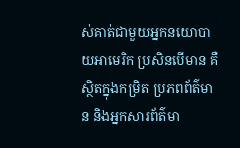ស់គាត់ជាមួយអ្នកនយោបាយអាមេរិក ប្រសិនបើមាន គឺស្ថិតក្នុងកម្រិត ប្រភពព័ត៌មាន និងអ្នកសារព័ត៌មា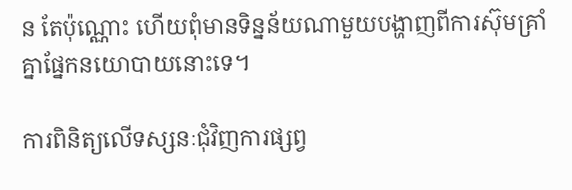ន តែប៉ុណ្ណោះ ហើយពុំមានទិន្នន័យណាមួយបង្ហាញពីការស៊ុមគ្រាំគ្នាផ្នែកនយោបាយនោះទេ។

ការពិនិត្យលើទស្សនៈជុំវិញការផ្សព្វ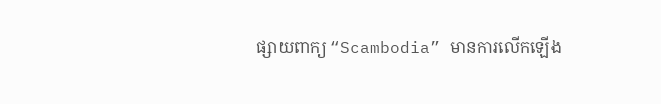ផ្សាយពាក្យ “Scambodia” មានការលើកឡើង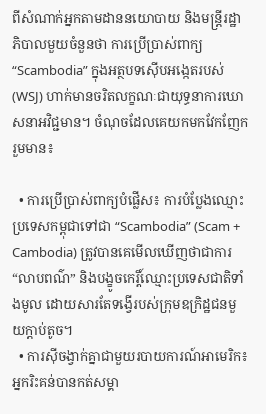ពីសំណាក់អ្នកតាមដាននយោបាយ និងមន្ត្រីរដ្ឋាភិបាលមួយចំនួនថា ការប្រើប្រាស់ពាក្យ “Scambodia” ក្នុងអត្ថបទស៊ើបអង្កេតរបស់ (WSJ) ហាក់មានចរិតលក្ខណៈជាយុទ្ធនាការឃោសនាអវិជ្ជមាន។ ចំណុចដែលគេយកមកវែកញែករួមមាន៖

  • ការប្រើប្រាស់ពាក្យបំផ្លើស៖ ការបំប្លែងឈ្មោះប្រទេសកម្ពុជាទៅជា “Scambodia” (Scam + Cambodia) ត្រូវបានគេមើលឃើញថាជាការ “លាបពណ៌” និងបង្ខូចកេរ្តិ៍ឈ្មោះប្រទេសជាតិទាំងមូល ដោយសារតែទង្វើរបស់ក្រុមឧក្រិដ្ឋជនមួយក្តាប់តូច។
  • ការស៊ីចង្វាក់គ្នាជាមួយរបាយការណ៍អាមេរិក៖ អ្នករិះគន់បានកត់សម្គា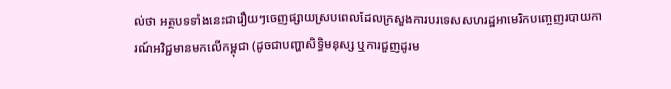ល់ថា អត្ថបទទាំងនេះជារឿយៗចេញផ្សាយស្របពេលដែលក្រសួងការបរទេសសហរដ្ឋអាមេរិកបញ្ចេញរបាយការណ៍អវិជ្ជមានមកលើកម្ពុជា (ដូចជាបញ្ហាសិទ្ធិមនុស្ស ឬការជួញដូរម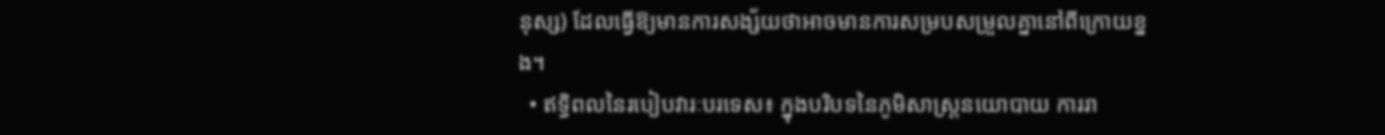នុស្ស) ដែលធ្វើឱ្យមានការសង្ស័យថាអាចមានការសម្របសម្រួលគ្នានៅពីក្រោយខ្នង។
  • ឥទ្ធិពលនៃរបៀបវារៈបរទេស៖ ក្នុងបរិបទនៃភូមិសាស្ត្រនយោបាយ ការរា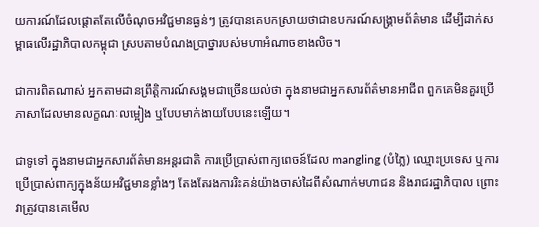យការណ៍ដែលផ្តោតតែលើចំណុចអវិជ្ជមានធ្ងន់ៗ ត្រូវបានគេបកស្រាយថាជាឧបករណ៍សង្គ្រាមព័ត៌មាន ដើម្បីដាក់សម្ពាធលើរដ្ឋាភិបាលកម្ពុជា ស្របតាមបំណងប្រាថ្នារបស់មហាអំណាចខាងលិច។

ជាការពិតណាស់ អ្នកតាមដានព្រឹត្តិការណ៍សង្គមជាច្រើនយល់ថា ក្នុងនាមជាអ្នកសារព័ត៌មានអាជីព ពួកគេមិនគួរប្រើភាសាដែលមានលក្ខណៈលម្អៀង ឬបែបមាក់ងាយបែបនេះឡើយ។

ជាទូទៅ ក្នុងនាមជាអ្នកសារព័ត៌មានអន្តរជាតិ ការប្រើប្រាស់ពាក្យពេចន៍ដែល mangling (បំភ្លៃ) ឈ្មោះប្រទេស ឬការប្រើប្រាស់ពាក្យក្នុងន័យអវិជ្ជមានខ្លាំងៗ តែងតែរងការរិះគន់យ៉ាងចាស់ដៃពីសំណាក់មហាជន និងរាជរដ្ឋាភិបាល ព្រោះវាត្រូវបានគេមើល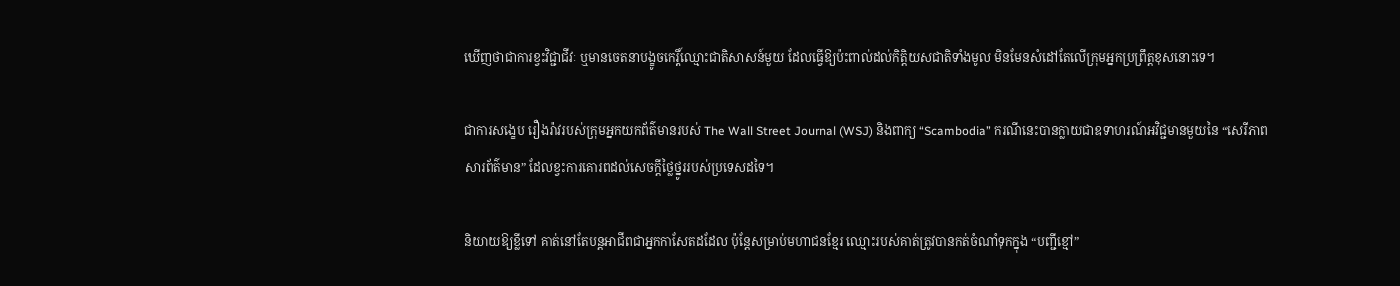ឃើញថាជាការខ្វះវិជ្ជាជីវៈ ឬមានចេតនាបង្ខូចកេរ្តិ៍ឈ្មោះជាតិសាសន៍មួយ ដែលធ្វើឱ្យប៉ះពាល់ដល់កិត្តិយសជាតិទាំងមូល មិនមែនសំដៅតែលើក្រុមអ្នកប្រព្រឹត្តខុសនោះទេ។

ជាការសង្ខេប រឿងរ៉ាវរបស់ក្រុមអ្នកយកព័ត៌មានរបស់ The Wall Street Journal (WSJ) និងពាក្យ “Scambodia” ករណីនេះបានក្លាយជាឧទាហរណ៍អវិជ្ជមានមួយនៃ “សេរីភាពសារព័ត៌មាន” ដែលខ្វះការគោរពដល់សេចក្តីថ្លៃថ្នូររបស់ប្រទេសដទៃ។

និយាយឱ្យខ្លីទៅ គាត់នៅតែបន្តអាជីពជាអ្នកកាសែតដដែល ប៉ុន្តែសម្រាប់មហាជនខ្មែរ ឈ្មោះរបស់គាត់ត្រូវបានកត់ចំណាំទុកក្នុង “បញ្ជីខ្មៅ”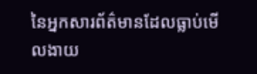នៃអ្នកសារព័ត៌មានដែលធ្លាប់មើលងាយ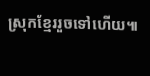ស្រុកខ្មែររួចទៅហើយ៕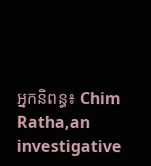អ្នកនិពន្ធ៖ Chim Ratha,an investigative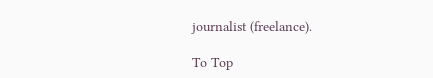journalist (freelance).

To Top